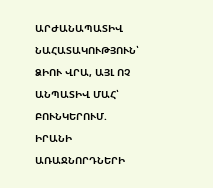ԱՐԺԱՆԱՊԱՏԻՎ ՆԱՀԱՏԱԿՈՒԹՅՈՒՆ՝ ՁԻՈՒ ՎՐԱ, ԱՅԼ ՈՉ ԱՆՊԱՏԻՎ ՄԱՀ՝ ԲՈՒՆԿԵՐՈՒՄ. ԻՐԱՆԻ ԱՌԱՋՆՈՐԴՆԵՐԻ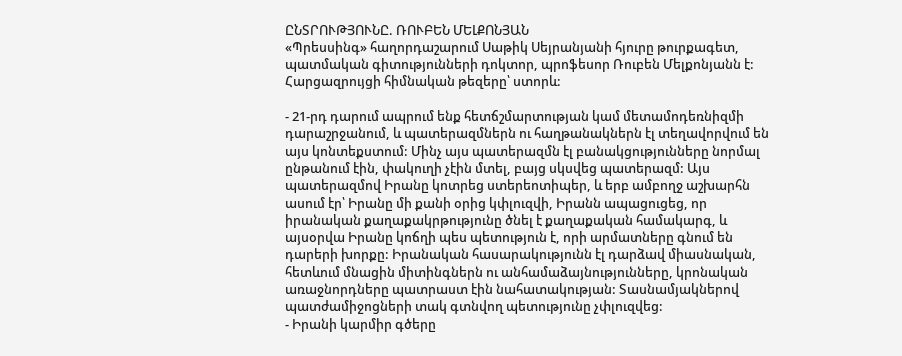ԸՆՏՐՈՒԹՅՈՒՆԸ. ՌՈՒԲԵՆ ՄԵԼՔՈՆՅԱՆ
«Պրեսսինգ» հաղորդաշարում Սաթիկ Սեյրանյանի հյուրը թուրքագետ, պատմական գիտությունների դոկտոր, պրոֆեսոր Ռուբեն Մելքոնյանն է:
Հարցազրույցի հիմնական թեզերը՝ ստորև:

- 21-րդ դարում ապրում ենք հետճշմարտության կամ մետամոդեռնիզմի դարաշրջանում, և պատերազմներն ու հաղթանակներն էլ տեղավորվում են այս կոնտեքստում: Մինչ այս պատերազմն էլ բանակցությունները նորմալ ընթանում էին, փակուղի չէին մտել, բայց սկսվեց պատերազմ: Այս պատերազմով Իրանը կոտրեց ստերեոտիպեր, և երբ ամբողջ աշխարհն ասում էր՝ Իրանը մի քանի օրից կփլուզվի, Իրանն ապացուցեց, որ իրանական քաղաքակրթությունը ծնել է քաղաքական համակարգ, և այսօրվա Իրանը կոճղի պես պետություն է, որի արմատները գնում են դարերի խորքը: Իրանական հասարակությունն էլ դարձավ միասնական, հետևում մնացին միտինգներն ու անհամաձայնությունները, կրոնական առաջնորդները պատրաստ էին նահատակության: Տասնամյակներով պատժամիջոցների տակ գտնվող պետությունը չփլուզվեց:
- Իրանի կարմիր գծերը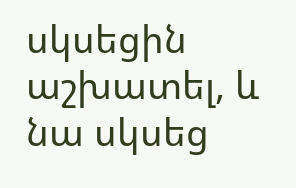սկսեցին աշխատել, և նա սկսեց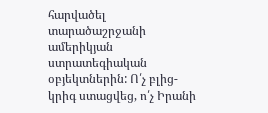հարվածել տարածաշրջանի ամերիկյան ստրատեգիական օբյեկտներին: Ո՛չ բլից-կրիգ ստացվեց, ո՛չ Իրանի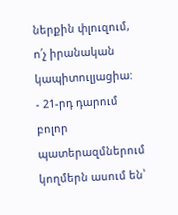ներքին փլուզում, ո՛չ իրանական կապիտուլյացիա:
- 21-րդ դարում բոլոր պատերազմներում կողմերն ասում են՝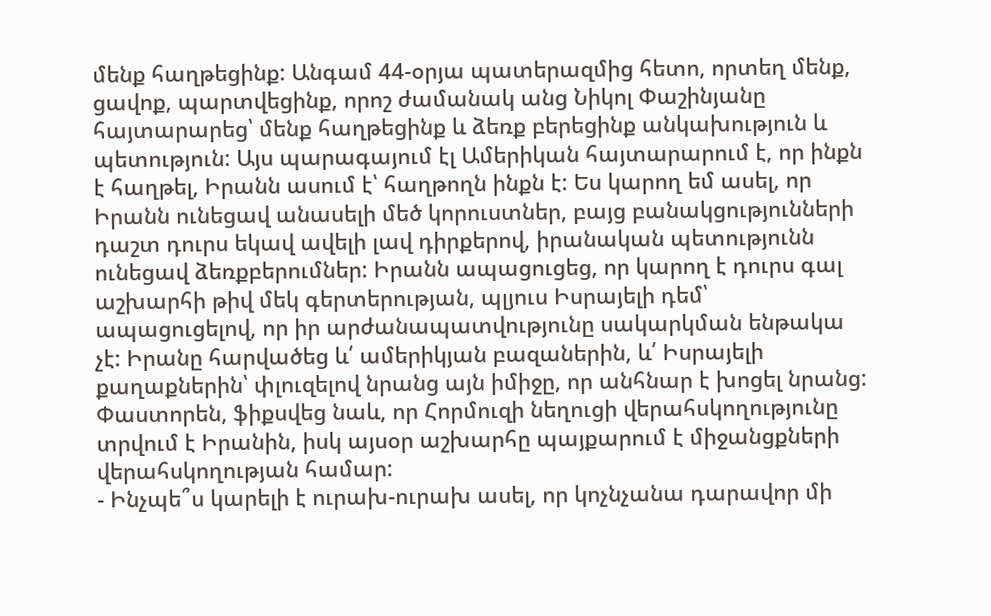մենք հաղթեցինք: Անգամ 44-օրյա պատերազմից հետո, որտեղ մենք, ցավոք, պարտվեցինք, որոշ ժամանակ անց Նիկոլ Փաշինյանը հայտարարեց՝ մենք հաղթեցինք և ձեռք բերեցինք անկախություն և պետություն: Այս պարագայում էլ Ամերիկան հայտարարում է, որ ինքն է հաղթել, Իրանն ասում է՝ հաղթողն ինքն է: Ես կարող եմ ասել, որ Իրանն ունեցավ անասելի մեծ կորուստներ, բայց բանակցությունների դաշտ դուրս եկավ ավելի լավ դիրքերով, իրանական պետությունն ունեցավ ձեռքբերումներ: Իրանն ապացուցեց, որ կարող է դուրս գալ աշխարհի թիվ մեկ գերտերության, պլյուս Իսրայելի դեմ՝ ապացուցելով, որ իր արժանապատվությունը սակարկման ենթակա չէ: Իրանը հարվածեց և՛ ամերիկյան բազաներին, և՛ Իսրայելի քաղաքներին՝ փլուզելով նրանց այն իմիջը, որ անհնար է խոցել նրանց: Փաստորեն, ֆիքսվեց նաև, որ Հորմուզի նեղուցի վերահսկողությունը տրվում է Իրանին, իսկ այսօր աշխարհը պայքարում է միջանցքների վերահսկողության համար:
- Ինչպե՞ս կարելի է ուրախ-ուրախ ասել, որ կոչնչանա դարավոր մի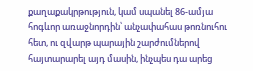քաղաքակրթություն, կամ սպանել 86-ամյա հոգևոր առաջնորդին՝ անչափահաս թոռնուհու հետ, ու զվարթ պարային շարժումներով հայտարարել այդ մասին, ինչպես դա արեց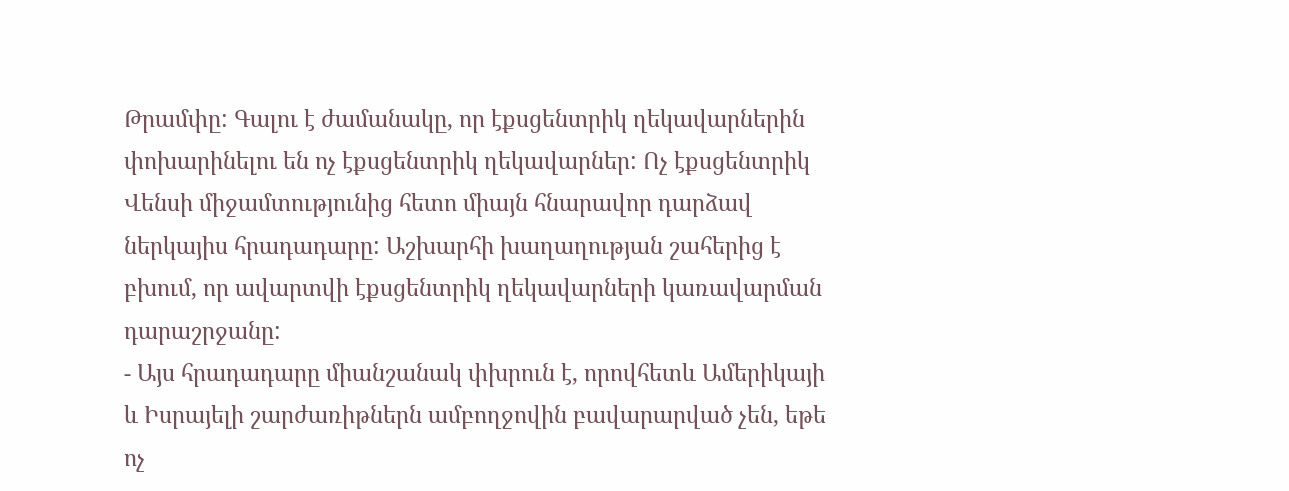Թրամփը: Գալու է ժամանակը, որ էքսցենտրիկ ղեկավարներին փոխարինելու են ոչ էքսցենտրիկ ղեկավարներ: Ոչ էքսցենտրիկ Վենսի միջամտությունից հետո միայն հնարավոր դարձավ ներկայիս հրադադարը: Աշխարհի խաղաղության շահերից է բխում, որ ավարտվի էքսցենտրիկ ղեկավարների կառավարման դարաշրջանը:
- Այս հրադադարը միանշանակ փխրուն է, որովհետև Ամերիկայի և Իսրայելի շարժառիթներն ամբողջովին բավարարված չեն, եթե ոչ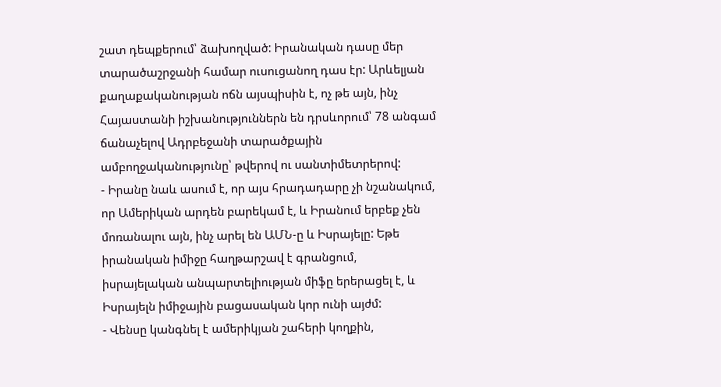շատ դեպքերում՝ ձախողված: Իրանական դասը մեր տարածաշրջանի համար ուսուցանող դաս էր: Արևելյան քաղաքականության ոճն այսպիսին է, ոչ թե այն, ինչ Հայաստանի իշխանություններն են դրսևորում՝ 78 անգամ ճանաչելով Ադրբեջանի տարածքային ամբողջականությունը՝ թվերով ու սանտիմետրերով:
- Իրանը նաև ասում է, որ այս հրադադարը չի նշանակում, որ Ամերիկան արդեն բարեկամ է, և Իրանում երբեք չեն մոռանալու այն, ինչ արել են ԱՄՆ-ը և Իսրայելը: Եթե իրանական իմիջը հաղթարշավ է գրանցում, իսրայելական անպարտելիության միֆը երերացել է, և Իսրայելն իմիջային բացասական կոր ունի այժմ:
- Վենսը կանգնել է ամերիկյան շահերի կողքին,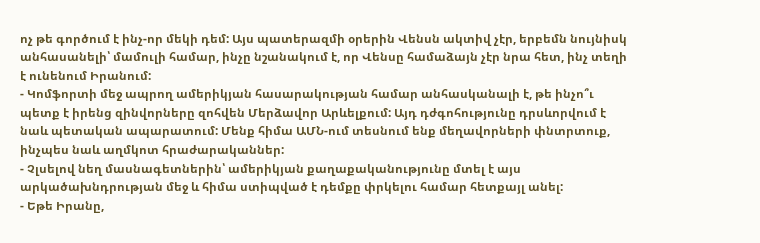ոչ թե գործում է ինչ-որ մեկի դեմ: Այս պատերազմի օրերին Վենսն ակտիվ չէր, երբեմն նույնիսկ անհասանելի՝ մամուլի համար, ինչը նշանակում է, որ Վենսը համաձայն չէր նրա հետ, ինչ տեղի է ունենում Իրանում:
- Կոմֆորտի մեջ ապրող ամերիկյան հասարակության համար անհասկանալի է, թե ինչո՞ւ պետք է իրենց զինվորները զոհվեն Մերձավոր Արևելքում: Այդ դժգոհությունը դրսևորվում է նաև պետական ապարատում: Մենք հիմա ԱՄՆ-ում տեսնում ենք մեղավորների փնտրտուք, ինչպես նաև աղմկոտ հրաժարականներ:
- Չլսելով նեղ մասնագետներին՝ ամերիկյան քաղաքականությունը մտել է այս արկածախնդրության մեջ և հիմա ստիպված է դեմքը փրկելու համար հետքայլ անել:
- Եթե Իրանը,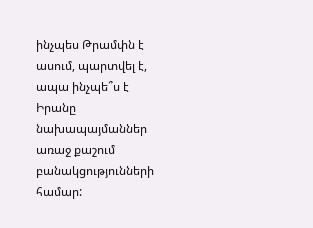ինչպես Թրամփն է ասում, պարտվել է, ապա ինչպե՞ս է Իրանը նախապայմաններ առաջ քաշում բանակցությունների համար: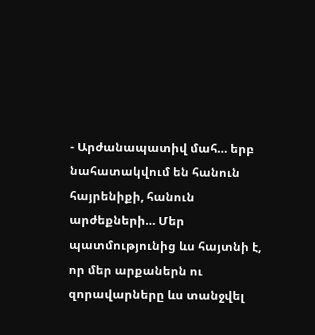- Արժանապատիվ մահ… երբ նահատակվում են հանուն հայրենիքի, հանուն արժեքների… Մեր պատմությունից ևս հայտնի է, որ մեր արքաներն ու զորավարները ևս տանջվել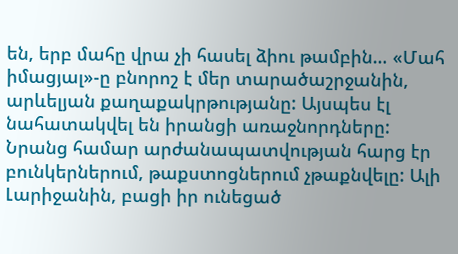են, երբ մահը վրա չի հասել ձիու թամբին… «Մահ իմացյալ»-ը բնորոշ է մեր տարածաշրջանին, արևելյան քաղաքակրթությանը: Այսպես էլ նահատակվել են իրանցի առաջնորդները: Նրանց համար արժանապատվության հարց էր բունկերներում, թաքստոցներում չթաքնվելը: Ալի Լարիջանին, բացի իր ունեցած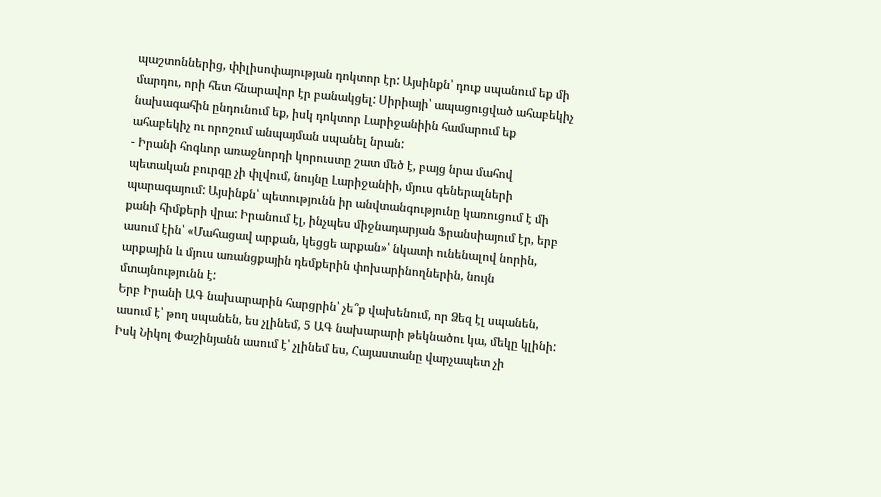պաշտոններից, փիլիսոփայության դոկտոր էր: Այսինքն՝ դուք սպանում եք մի մարդու, որի հետ հնարավոր էր բանակցել: Սիրիայի՝ ապացուցված ահաբեկիչ նախագահին ընդունում եք, իսկ դոկտոր Լարիջանիին համարում եք ահաբեկիչ ու որոշում անպայման սպանել նրան:
- Իրանի հոգևոր առաջնորդի կորուստը շատ մեծ է, բայց նրա մահով պետական բուրգը չի փլվում, նույնը Լարիջանիի, մյուս գեներալների պարագայում: Այսինքն՝ պետությունն իր անվտանգությունը կառուցում է մի քանի հիմքերի վրա: Իրանում էլ, ինչպես միջնադարյան Ֆրանսիայում էր, երբ ասում էին՝ «Մահացավ արքան, կեցցե արքան»՝ նկատի ունենալով նորին, արքային և մյուս առանցքային դեմքերին փոխարինողներին, նույն մտայնությունն է:
Երբ Իրանի ԱԳ նախարարին հարցրին՝ չե՞ք վախենում, որ Ձեզ էլ սպանեն, ասում է՝ թող սպանեն, ես չլինեմ, 5 ԱԳ նախարարի թեկնածու կա, մեկը կլինի: Իսկ Նիկոլ Փաշինյանն ասում է՝ չլինեմ ես, Հայաստանը վարչապետ չի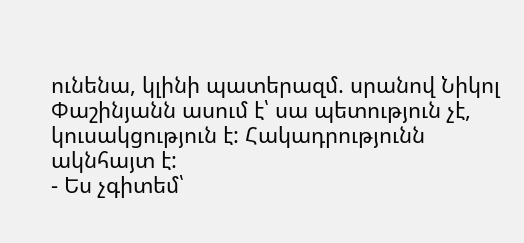ունենա, կլինի պատերազմ. սրանով Նիկոլ Փաշինյանն ասում է՝ սա պետություն չէ, կուսակցություն է: Հակադրությունն ակնհայտ է:
- Ես չգիտեմ՝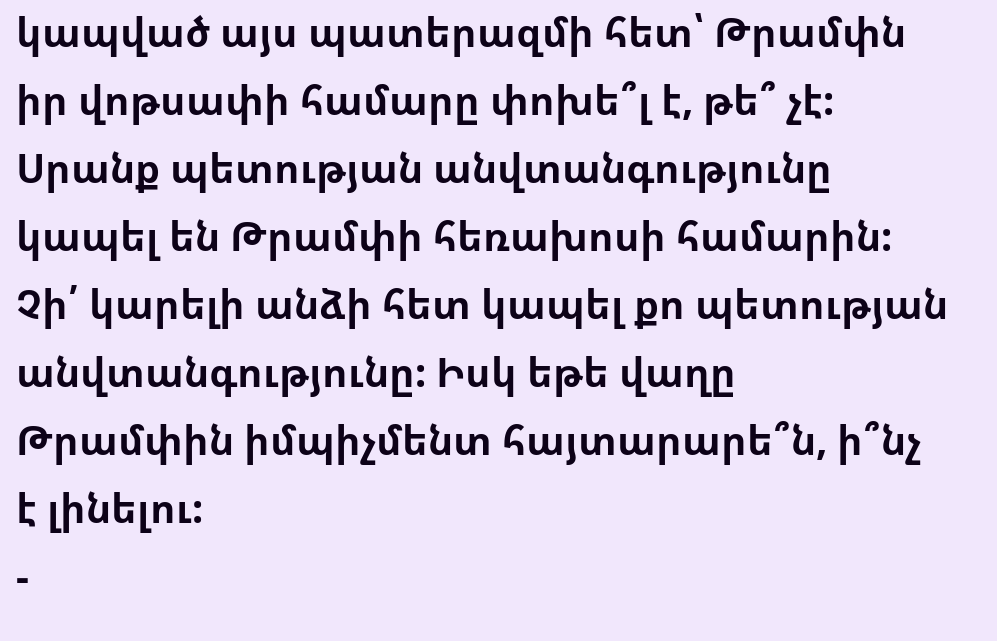կապված այս պատերազմի հետ՝ Թրամփն իր վոթսափի համարը փոխե՞լ է, թե՞ չէ: Սրանք պետության անվտանգությունը կապել են Թրամփի հեռախոսի համարին: Չի՛ կարելի անձի հետ կապել քո պետության անվտանգությունը: Իսկ եթե վաղը Թրամփին իմպիչմենտ հայտարարե՞ն, ի՞նչ է լինելու:
-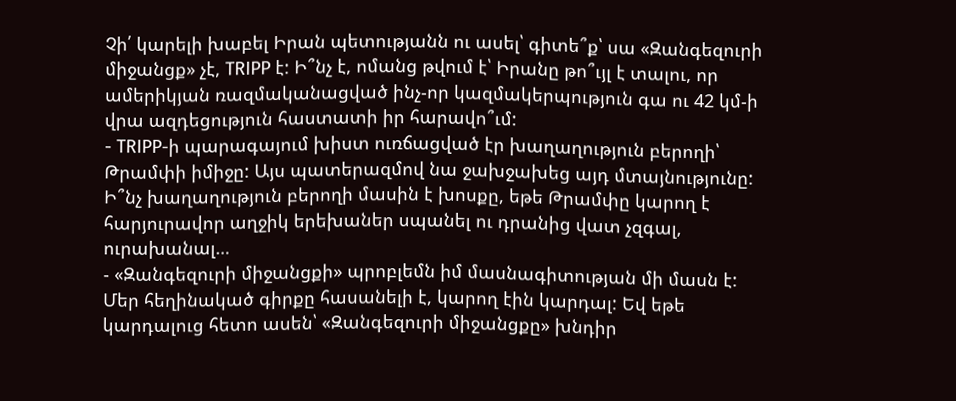Չի՛ կարելի խաբել Իրան պետությանն ու ասել՝ գիտե՞ք՝ սա «Զանգեզուրի միջանցք» չէ, TRIPP է: Ի՞նչ է, ոմանց թվում է՝ Իրանը թո՞ւյլ է տալու, որ ամերիկյան ռազմականացված ինչ-որ կազմակերպություն գա ու 42 կմ-ի վրա ազդեցություն հաստատի իր հարավո՞ւմ:
- TRIPP-ի պարագայում խիստ ուռճացված էր խաղաղություն բերողի՝ Թրամփի իմիջը: Այս պատերազմով նա ջախջախեց այդ մտայնությունը: Ի՞նչ խաղաղություն բերողի մասին է խոսքը, եթե Թրամփը կարող է հարյուրավոր աղջիկ երեխաներ սպանել ու դրանից վատ չզգալ, ուրախանալ…
- «Զանգեզուրի միջանցքի» պրոբլեմն իմ մասնագիտության մի մասն է: Մեր հեղինակած գիրքը հասանելի է, կարող էին կարդալ: Եվ եթե կարդալուց հետո ասեն՝ «Զանգեզուրի միջանցքը» խնդիր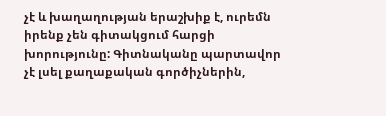չէ և խաղաղության երաշխիք է, ուրեմն իրենք չեն գիտակցում հարցի խորությունը: Գիտնականը պարտավոր չէ լսել քաղաքական գործիչներին,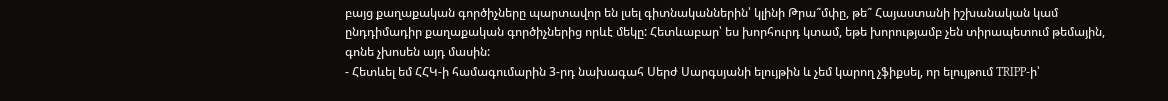բայց քաղաքական գործիչները պարտավոր են լսել գիտնականներին՝ կլինի Թրա՞մփը, թե՞ Հայաստանի իշխանական կամ ընդդիմադիր քաղաքական գործիչներից որևէ մեկը: Հետևաբար՝ ես խորհուրդ կտամ, եթե խորությամբ չեն տիրապետում թեմային, գոնե չխոսեն այդ մասին:
- Հետևել եմ ՀՀԿ-ի համագումարին 3-րդ նախագահ Սերժ Սարգսյանի ելույթին և չեմ կարող չֆիքսել, որ ելույթում TRIPP-ի՝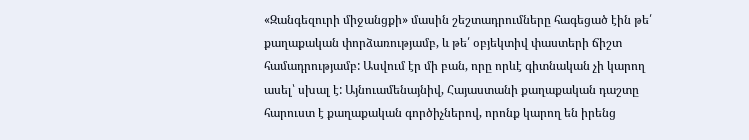«Զանգեզուրի միջանցքի» մասին շեշտադրումները հագեցած էին թե՛ քաղաքական փորձառությամբ, և թե՛ օբյեկտիվ փաստերի ճիշտ համադրությամբ: Ասվում էր մի բան, որը որևէ գիտնական չի կարող ասել՝ սխալ է: Այնուամենայնիվ, Հայաստանի քաղաքական դաշտը հարուստ է քաղաքական գործիչներով, որոնք կարող են իրենց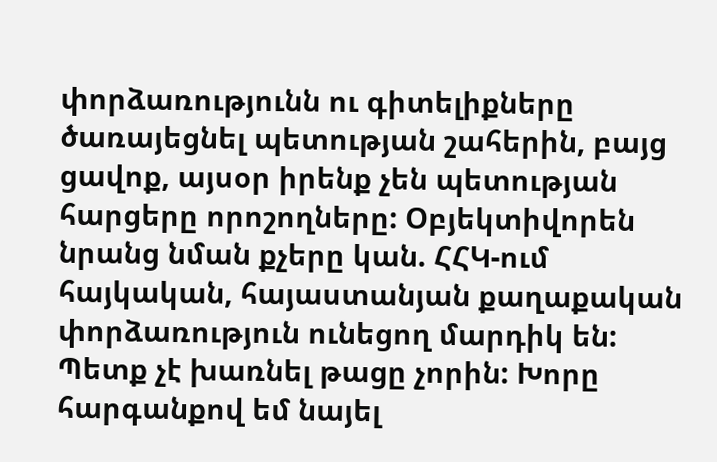փորձառությունն ու գիտելիքները ծառայեցնել պետության շահերին, բայց ցավոք, այսօր իրենք չեն պետության հարցերը որոշողները: Օբյեկտիվորեն նրանց նման քչերը կան. ՀՀԿ-ում հայկական, հայաստանյան քաղաքական փորձառություն ունեցող մարդիկ են: Պետք չէ խառնել թացը չորին: Խորը հարգանքով եմ նայել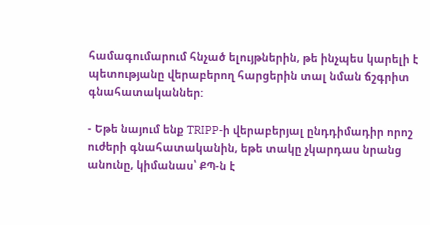համագումարում հնչած ելույթներին, թե ինչպես կարելի է պետությանը վերաբերող հարցերին տալ նման ճշգրիտ գնահատականներ:

- Եթե նայում ենք TRIPP-ի վերաբերյալ ընդդիմադիր որոշ ուժերի գնահատականին, եթե տակը չկարդաս նրանց անունը, կիմանաս՝ ՔՊ-ն է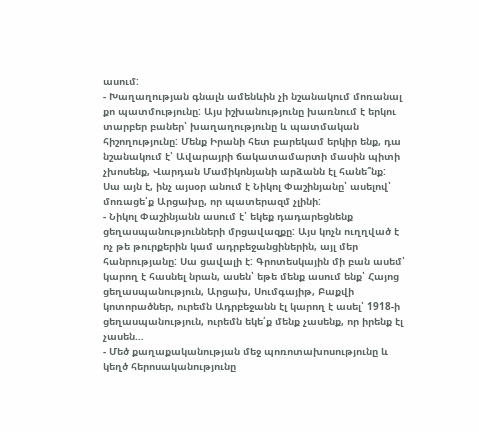ասում:
- Խաղաղության գնալն ամենևին չի նշանակում մոռանալ քո պատմությունը: Այս իշխանությունը խառնում է երկու տարբեր բաներ՝ խաղաղությունը և պատմական հիշողությունը: Մենք Իրանի հետ բարեկամ երկիր ենք, դա նշանակում է՝ Ավարայրի ճակատամարտի մասին պիտի չխոսենք, Վարդան Մամիկոնյանի արձանն էլ հանե՞նք: Սա այն է, ինչ այսօր անում է Նիկոլ Փաշինյանը՝ ասելով՝ մոռացե՛ք Արցախը, որ պատերազմ չլինի:
- Նիկոլ Փաշինյանն ասում է՝ եկեք դադարեցնենք ցեղասպանությունների մրցավազքը: Այս կոչն ուղղված է ոչ թե թուրքերին կամ ադրբեջանցիներին, այլ մեր հանրությանը: Սա ցավալի է: Գրոտեսկային մի բան ասեմ՝ կարող է հասնել նրան, ասեն՝ եթե մենք ասում ենք՝ Հայոց ցեղասպանություն, Արցախ, Սումգայիթ, Բաքվի կոտորածներ, ուրեմն Ադրբեջանն էլ կարող է ասել՝ 1918-ի ցեղասպանություն, ուրեմն եկե՛ք մենք չասենք, որ իրենք էլ չասեն…
- Մեծ քաղաքականության մեջ պոռոտախոսությունը և կեղծ հերոսականությունը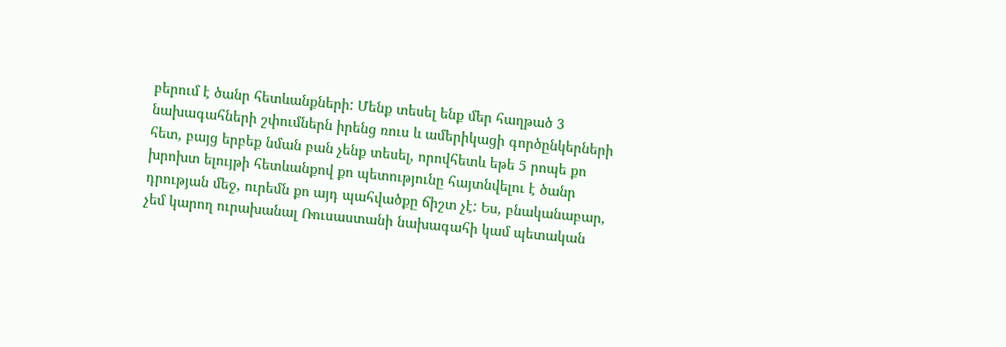բերում է ծանր հետևանքների: Մենք տեսել ենք մեր հաղթած 3 նախագահների շփումներն իրենց ռուս և ամերիկացի գործընկերների հետ, բայց երբեք նման բան չենք տեսել, որովհետև եթե 5 րոպե քո խրոխտ ելույթի հետևանքով քո պետությունը հայտնվելու է ծանր դրության մեջ, ուրեմն քո այդ պահվածքը ճիշտ չէ: Ես, բնականաբար, չեմ կարող ուրախանալ Ռուսաստանի նախագահի կամ պետական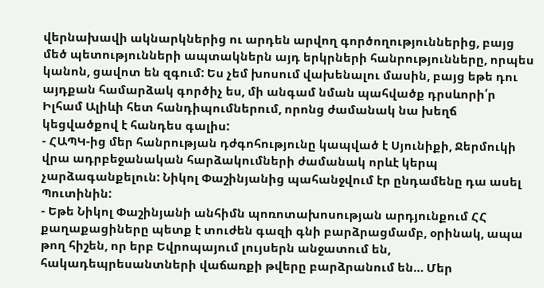վերնախավի ակնարկներից ու արդեն արվող գործողություններից, բայց մեծ պետությունների ապտակներն այդ երկրների հանրությունները, որպես կանոն, ցավոտ են զգում: Ես չեմ խոսում վախենալու մասին, բայց եթե դու այդքան համարձակ գործիչ ես, մի անգամ նման պահվածք դրսևորի՛ր Իլհամ Ալիևի հետ հանդիպումներում, որոնց ժամանակ նա խեղճ կեցվածքով է հանդես գալիս:
- ՀԱՊԿ-ից մեր հանրության դժգոհությունը կապված է Սյունիքի, Ջերմուկի վրա ադրբեջանական հարձակումների ժամանակ որևէ կերպ չարձագանքելուն: Նիկոլ Փաշինյանից պահանջվում էր ընդամենը դա ասել Պուտինին:
- Եթե Նիկոլ Փաշինյանի անհիմն պոռոտախոսության արդյունքում ՀՀ քաղաքացիները պետք է տուժեն գազի գնի բարձրացմամբ, օրինակ, ապա թող հիշեն, որ երբ Եվրոպայում լույսերն անջատում են, հակադեպրեսանտների վաճառքի թվերը բարձրանում են… Մեր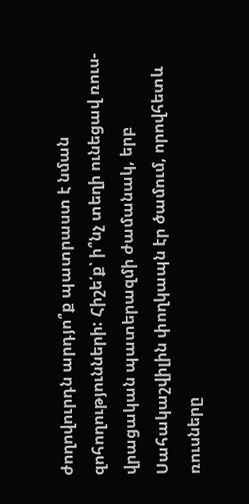ժողովուրդն արդյո՞ք պատրաստ է նման զոհողությունների: Հիշե՛ք՝ ի՞նչ տեղի ունեցավ ռուս-վրացական պատերազմի ժամանակ, երբ Սահակաշվիլին փողկապն էր ծամում, որովհետև ռուսները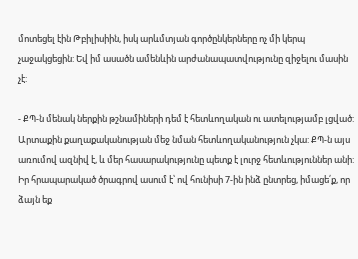մոտեցել էին Թբիլիսիին, իսկ արևմտյան գործընկերները ոչ մի կերպ չաջակցեցին: Եվ իմ ասածն ամենևին արժանապատվությունը զիջելու մասին չէ:

- ՔՊ-ն մենակ ներքին թշնամիների դեմ է հետևողական ու ատելությամբ լցված: Արտաքին քաղաքականության մեջ նման հետևողականություն չկա: ՔՊ-ն այս առումով ազնիվ է, և մեր հասարակությունը պետք է լուրջ հետևություններ անի: Իր հրապարակած ծրագրով ասում է՝ ով հունիսի 7-ին ինձ ընտրեց, իմացե՛ք, որ ձայն եք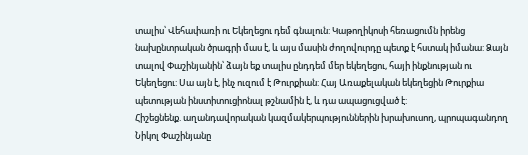տալիս՝ Վեհափառի ու Եկեղեցու դեմ գնալուն: Կաթողիկոսի հեռացումն իրենց նախընտրական ծրագրի մաս է, և այս մասին ժողովուրդը պետք է հստակ իմանա: Ձայն տալով Փաշինյանին՝ ձայն եք տալիս ընդդեմ մեր եկեղեցու, հայի ինքնության ու Եկեղեցու: Սա այն է, ինչ ուզում է Թուրքիան: Հայ Առաքելական եկեղեցին Թուրքիա պետության ինստիտուցիոնալ թշնամին է, և դա ապացուցված է:
Հիշեցնենք. աղանդավորական կազմակերպություններին խրախուսող, պրոպագանդող Նիկոլ Փաշինյանը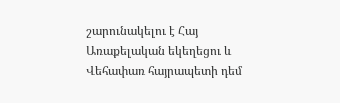շարունակելու է Հայ Առաքելական եկեղեցու և Վեհափառ հայրապետի դեմ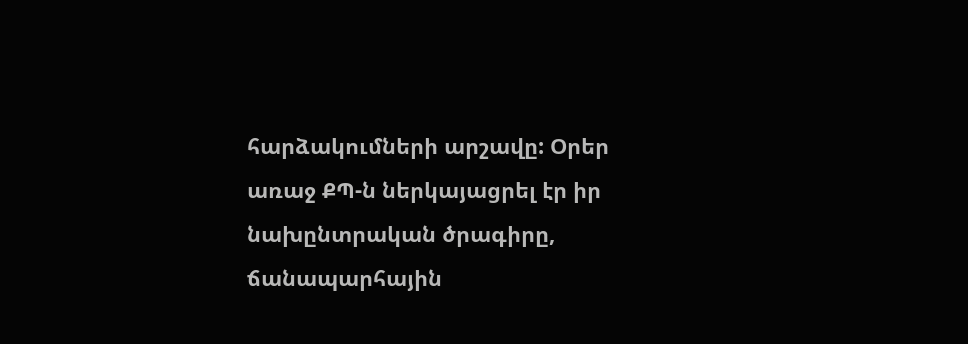հարձակումների արշավը: Օրեր առաջ ՔՊ-ն ներկայացրել էր իր նախընտրական ծրագիրը, ճանապարհային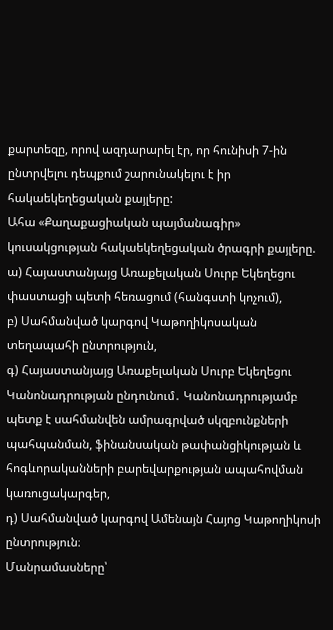քարտեզը, որով ազդարարել էր, որ հունիսի 7-ին ընտրվելու դեպքում շարունակելու է իր հակաեկեղեցական քայլերը:
Ահա «Քաղաքացիական պայմանագիր» կուսակցության հակաեկեղեցական ծրագրի քայլերը.
ա) Հայաստանյայց Առաքելական Սուրբ Եկեղեցու փաստացի պետի հեռացում (հանգստի կոչում),
բ) Սահմանված կարգով Կաթողիկոսական տեղապահի ընտրություն,
գ) Հայաստանյայց Առաքելական Սուրբ Եկեղեցու Կանոնադրության ընդունում․ Կանոնադրությամբ պետք է սահմանվեն ամրագրված սկզբունքների պահպանման, ֆինանսական թափանցիկության և հոգևորականների բարեվարքության ապահովման կառուցակարգեր,
դ) Սահմանված կարգով Ամենայն Հայոց Կաթողիկոսի ընտրություն։
Մանրամասները՝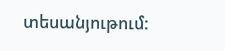տեսանյութում: